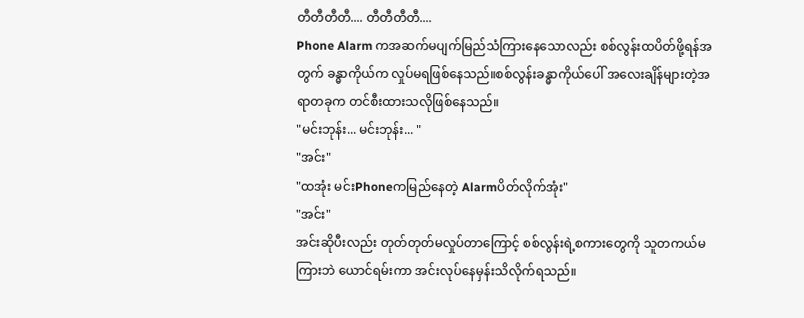တီတီတီတီ.... တီတီတီတီ....
Phone Alarm ကအဆက်မပျက်မြည်သံကြားနေသောလည်း စစ်လွန်းထပိတ်ဖို့ရန်အတွက် ခန္ဓာကိုယ်က လှုပ်မရဖြစ်နေသည်။စစ်လွန်းခန္ဓာကိုယ်ပေါ် အလေးချိန်များတဲ့အရာတခုက တင်စီးထားသလိုဖြစ်နေသည်။
"မင်းဘုန်း... မင်းဘုန်း... "
"အင်း"
"ထအုံး မင်းPhoneကမြည်နေတဲ့ Alarmပိတ်လိုက်အုံး"
"အင်း"
အင်းဆိုပီးလည်း တုတ်တုတ်မလှုပ်တာကြောင့် စစ်လွန်းရဲ့စကားတွေကို သူတကယ်မကြားဘဲ ယောင်ရမ်းကာ အင်းလုပ်နေမှန်းသိလိုက်ရသည်။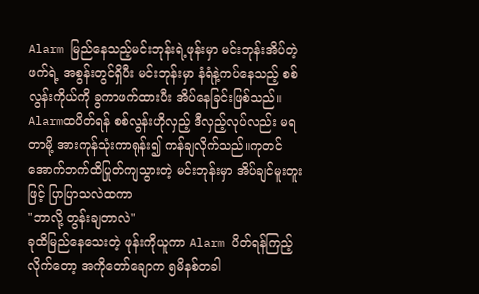Alarm မြည်နေသည့်မင်းဘုန်းရဲ့ဖုန်းမှာ မင်းဘုန်းအိပ်တဲ့ဖက်ရဲ့ အစွန်းတွင်ရှိပီး မင်းဘုန်းမှာ နံရံနဲ့ကပ်နေသည့် စစ်လွန်းကိုယ်ကို ခွကာဖက်ထားပီး အိပ်နေခြင်းဖြစ်သည်။
Alarmထပိတ်ရန် စစ်လွန်းဟိုလှည့် ဒီလှည့်လုပ်လည်း မရတာမို့ အားကုန်သုံးကာရုန်း၍ ကန်ချလိုက်သည်။ကုတင်အောက်ဘက်ထိပြုတ်ကျသွားတဲ့ မင်းဘုန်းမှာ အိပ်ချင်မူးတူးဖြင့် ပြာပြာသလဲထကာ
"ဘာလို့ တွန်းချတာလဲ"
ခုထိမြည်နေသေးတဲ့ ဖုန်းကိုယူကာ Alarm ပိတ်ရန်ကြည့်လိုက်တော့ အကိုတော်ချောက ၅မိနစ်တခါ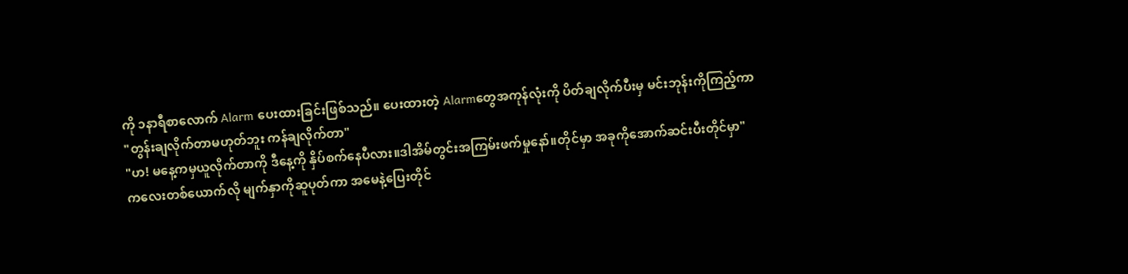ကို ၁နာရီစာလောက် Alarm ပေးထားခြင်းဖြစ်သည်။ ပေးထားတဲ့ Alarmတွေအကုန်လုံးကို ပိတ်ချလိုက်ပီးမှ မင်းဘုန်းကိုကြည့်ကာ
"တွန်းချလိုက်တာမဟုတ်ဘူး ကန်ချလိုက်တာ"
"ဟ! မနေ့ကမှယူလိုက်တာကို ဒီနေ့ကို နှိပ်စက်နေပီလား။ဒါအိမ်တွင်းအကြမ်းဖက်မှုနော်။တိုင်မှာ အခုကိုအောက်ဆင်းပီးတိုင်မှာ"
ကလေးတစ်ယောက်လို မျက်နှာကိုဆူပုတ်ကာ အမေနဲ့ပြေးတိုင်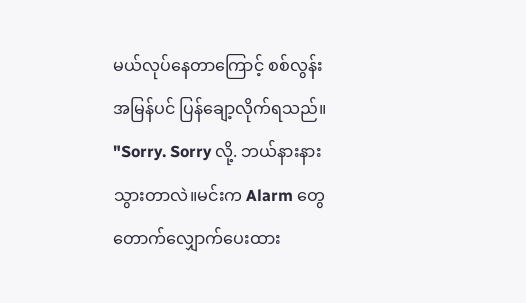မယ်လုပ်နေတာကြောင့် စစ်လွန်းအမြန်ပင် ပြန်ချော့လိုက်ရသည်။
"Sorry. Sorry လို့. ဘယ်နားနားသွားတာလဲ။မင်းက Alarm တွေတောက်လျှောက်ပေးထား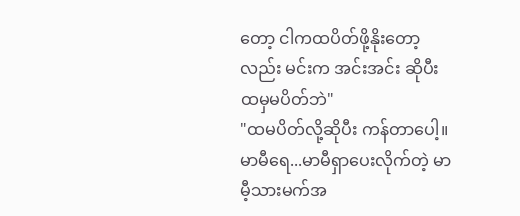တော့ ငါကထပိတ်ဖို့နိုးတော့လည်း မင်းက အင်းအင်း ဆိုပီး ထမှမပိတ်ဘဲ"
"ထမပိတ်လို့ဆိုပီး ကန်တာပေါ့။မာမီရေ...မာမီရှာပေးလိုက်တဲ့ မာမီ့သားမက်အ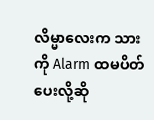လိမ္မာလေးက သားကို Alarm ထမပိတ်ပေးလို့ဆို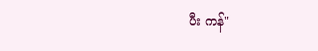ပီး ကန်"